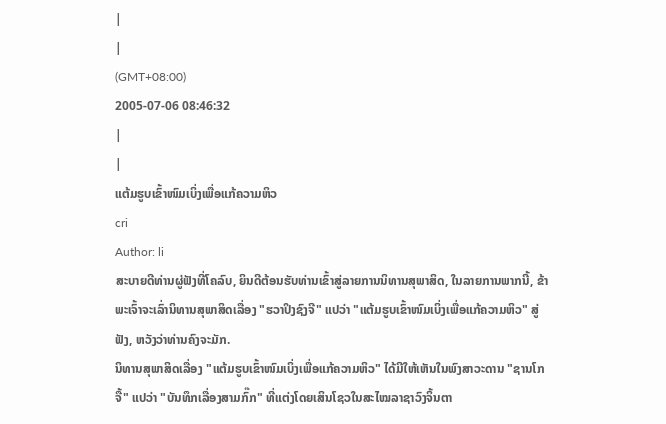|
|
(GMT+08:00)
2005-07-06 08:46:32
|
|
ແຕ້ມຮູບເຂົ້າໜົມເບິ່ງເພື່ອແກ້ຄວາມຫິວ
cri
Author: li
ສະບາຍດີທ່ານຜູ່ຟັງທີ່ໂຄລົບ, ຍິນດີຕ້ອນຮັບທ່ານເຂົ້າສູ່ລາຍການນິທານສຸພາສິດ, ໃນລາຍການພາກນີ້, ຂ້າພະເຈົ້າຈະເລົ່ານິທານສຸພາສິດເລື່ອງ "ຮວາປິງຊົງຈີ" ແປວ່າ "ແຕ້ມຮູບເຂົ້າໜົມເບິ່ງເພື່ອແກ້ຄວາມຫິວ" ສູ່ຟັງ, ຫວັງວ່າທ່ານຄົງຈະມັກ.
ນິທານສຸພາສິດເລື່ອງ "ແຕ້ມຮູບເຂົ້າໜົມເບິ່ງເພື່ອແກ້ຄວາມຫິວ" ໄດ້ມີໃຫ້ເຫັນໃນພົງສາວະດານ "ຊານໂກຈື້" ແປວ່າ "ບັນທຶກເລື່ອງສາມກົ໊ກ" ທີ່ແຕ່ງໂດຍເສິນໂຊວໃນສະໄໝລາຊາວົງຈິ້ນຕາ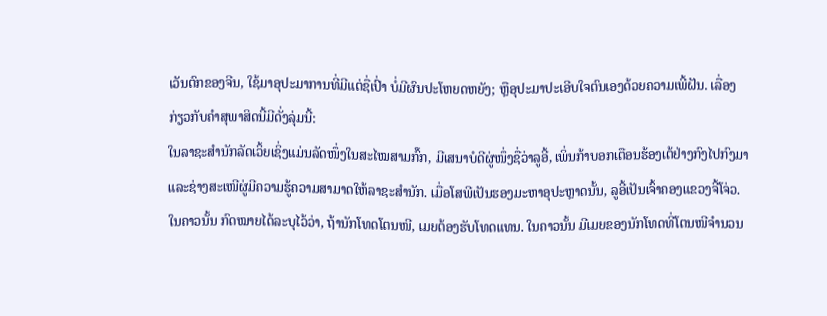ເວັນຕົກຂອງຈີນ, ໃຊ້ມາອຸປະມາການທີ່ມີແຕ່ຊື່ເປົ່າ ບໍ່ມີຜົນປະໂຫຍດຫຍັງ; ຫຼືອຸປະມາປະເອີບໃຈຕົນເອງດ້ວຍຄວາມເພີ້ຝັນ. ເລື່ອງກ່ຽວກັບຄຳສຸພາສິດນີ້ມີດັ່ງລຸ່ມນີ້:
ໃນລາຊະສຳນັກລັດເວິ້ຍເຊິ່ງແມ່ນລັດໜຶ່ງໃນສະໄໝສາມກົ໊ກ, ມີເສນາບໍດີຜູ່ໜຶ່ງຊື່ວ່າລູອີ້, ເພິ່ນກ້າບອກເຕືອນຮ້ອງເຕ້ຢ່າງກົງໄປກົງມາ ແລະຊ່າງສະເໜີຜູ່ມີຄວາມຮູ້ຄວາມສາມາດໃຫ້ລາຊະສຳນັກ. ເມື່ອໂສພີເປັນຮອງມະຫາອຸປະຫຼາດນັ້ນ, ລູອີ້ເປັນເຈົ້າຄອງແຂວງຈີ້ໂຈ່ວ. ໃນຄາວນັ້ນ ກົດໝາຍໄດ້ລະບຸໄວ້ວ່າ, ຖ້ານັກໂທດໂຕນໜີ, ເມຍຕ້ອງຮັບໂທດແທນ. ໃນຄາວນັ້ນ ມີເມຍຂອງນັກໂທດທີ່ໂຕນໜີຈຳນວນ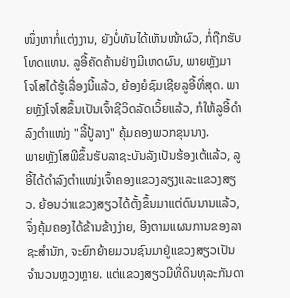ໜຶ່ງຫາກໍ່ແຕ່ງງານ, ຍັງບໍ່ທັນໄດ້ເຫັນໜ້າຜົວ, ກໍ່ຖືກຮັບໂທດແທນ. ລູອີ້ຄັດຄ້ານຢ່າງມີເຫດຜົນ, ພາຍຫຼັງມາ ໂຈໂສໄດ້ຮູ້ເລື່ອງນີ້ແລ້ວ, ຍ້ອງຍໍຊົມເຊີຍລູອີ້ທີ່ສຸດ. ພາຍຫຼັງໂຈໂສຂຶ້ນເປັນເຈົ້າຊີວິດລັດເວິ້ຍແລ້ວ, ກໍໃຫ້ລູອີ້ດຳລົງຕຳແໜ່ງ "ລີ້ປູ້ລາງ" ຄຸ້ມຄອງພວກຂຸນນາງ.
ພາຍຫຼັງໂສພີຂຶ້ນຮັບລາຊະບັນລັງເປັນຮ້ອງເຕ້ແລ້ວ, ລູອີ້ໄດ້ດຳລົງຕຳແໜ່ງເຈົ້າຄອງແຂວງລຽງແລະແຂວງສຽວ. ຍ້ອນວ່າແຂວງສຽວໄດ້ຕັ້ງຂຶ້ນມາແຕ່ດົນນານແລ້ວ, ຈຶ່ງຄຸ້ມຄອງໄດ້ຂ້ານຂ້າງງ່າຍ, ອີງຕາມແຜນການຂອງລາຊະສຳນັກ, ຈະຍົກຍ້າຍມວນຊົນມາຢູ່ແຂວງສຽວເປັນຈຳນວນຫຼວງຫຼາຍ. ແຕ່ແຂວງສຽວມີທີ່ດິນທຸລະກັນດາ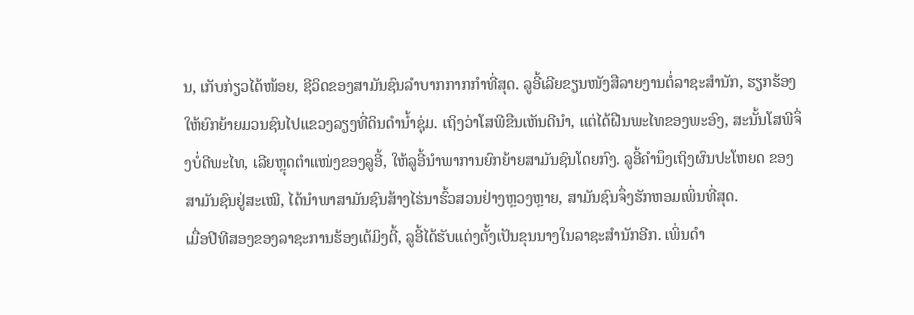ນ, ເກັບກ່ຽວໄດ້ໜ້ອຍ, ຊີວິດຂອງສາມັນຊົນລຳບາກກາກກຳທີ່ສຸດ. ລູອີ້ເລີຍຂຽນໜັງສືລາຍງານຕໍ່ລາຊະສຳນັກ, ຮຽກຮ້ອງໃຫ້ຍົກຍ້າຍມວນຊົນໄປແຂວງລຽງທີ່ດິນດຳນ້ຳຊຸ່ມ. ເຖິງວ່າໂສພີຂືນເຫັນດີນຳ, ແຕ່ໄດ້ຝືນພະໄທຂອງພະອົງ, ສະນັ້ນໂສພີຈຶ່ງບໍ່ດີພະໄທ, ເລີຍຫຼຸດຕຳແໜ່ງຂອງລູອີ້, ໃຫ້ລູອີ້ນຳພາການຍົກຍ້າຍສາມັນຊົນໂດຍກົງ. ລູອີ້ຄຳນຶງເຖິງຜົນປະໂຫຍດ ຂອງສາມັນຊົນຢູ່ສະເໝີ, ໄດ້ນຳພາສາມັນຊົນສ້າງໄຮ່ນາຮົ້ວສວນຢ່າງຫຼວງຫຼາຍ, ສາມັນຊົນຈຶ່ງຮັກຫອມເພິ່ນທີ່ສຸດ.
ເມື່ອປີທີສອງຂອງລາຊະການຮ້ອງເຕ້ມິງຕີ້, ລູອີ້ໄດ້ຮັບແຕ່ງຕັ້ງເປັນຂຸນນາງໃນລາຊະສຳນັກອີກ. ເພິ່ນດຳ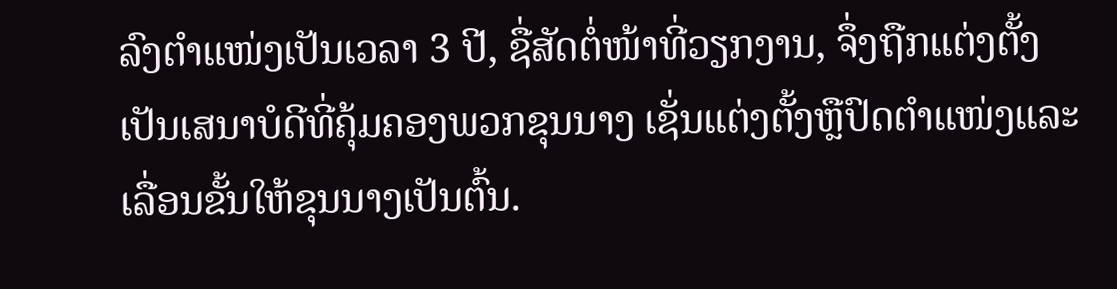ລົງຕຳແໜ່ງເປັນເວລາ 3 ປີ, ຊື່ສັດຕໍ່ໜ້າທີ່ວຽກງານ, ຈຶ່ງຖືກແຕ່ງຕັ້ງເປັນເສນາບໍດີທີ່ຄຸ້ມຄອງພວກຂຸນນາງ ເຊັ່ນແຕ່ງຕັ້ງຫຼືປົດຕຳແໜ່ງແລະເລື່ອນຂັ້ນໃຫ້ຂຸນນາງເປັນຕົ້ນ.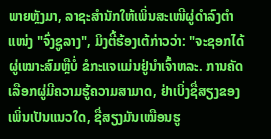ພາຍຫຼັງມາ, ລາຊະສຳນັກໃຫ້ເພິ່ນສະເໜີຜູ່ດຳລົງຕຳແໜ່ງ "ຈົ່ງຊູລາງ", ມິງຕີ້ຮ້ອງເຕ້ກ່າວວ່າ: "ຈະຊອກໄດ້ຜູ່ເໝາະສົມຫຼືບໍ່ ຂໍກະແຈແມ່ນຢູ່ນຳເຈົ້າຫລະ. ການຄັດເລືອກຜູ່ມີຄວາມຮູ້ຄວາມສາມາດ, ຢ່າເບິ່ງຊື່ສຽງຂອງເພິ່ນເປັນແນວໃດ, ຊື່ສຽງມັນເໝືອນຮູ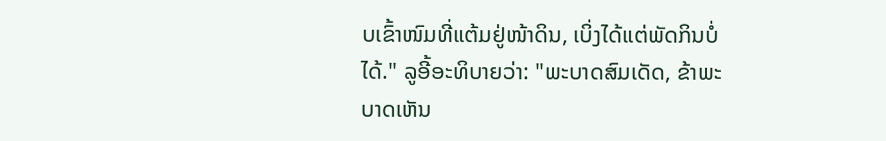ບເຂົ້າໜົມທີ່ແຕ້ມຢູ່ໜ້າດິນ, ເບິ່ງໄດ້ແຕ່ພັດກິນບໍ່ໄດ້." ລູອີ້ອະທິບາຍວ່າ: "ພະບາດສົມເດັດ, ຂ້າພະບາດເຫັນ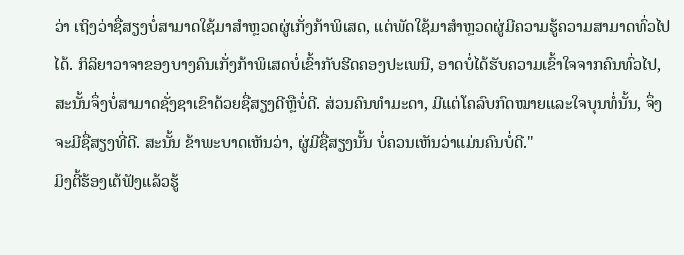ວ່າ ເຖິງວ່າຊື່ສຽງບໍ່ສາມາດໃຊ້ມາສຳຫຼວດຜູ່ເກັ່ງກ້າພິເສດ, ແຕ່ພັດໃຊ້ມາສຳຫຼວດຜູ່ມີຄວາມຮູ້ຄວາມສາມາດທົ່ວໄປໄດ້. ກິລິຍາວາຈາຂອງບາງຄົນເກັ່ງກ້າພິເສດບໍ່ເຂົ້າກັບຮີດຄອງປະເພນີ, ອາດບໍ່ໄດ້ຮັບຄວາມເຂົ້າໃຈຈາກຄົນທົ່ວໄປ, ສະນັ້ນຈຶ່ງບໍ່ສາມາດຊັ່ງຊາເຂົາດ້ວຍຊື່ສຽງດີຫຼືບໍ່ດີ. ສ່ວນຄົນທຳມະດາ, ມີແຕ່ໂຄລົບກົດໝາຍແລະໃຈບຸນທໍ່ນັ້ນ, ຈຶ່ງຈະມີຊື່ສຽງທີ່ດີ. ສະນັ້ນ ຂ້າພະບາດເຫັນວ່າ, ຜູ່ມີຊື່ສຽງນັ້ນ ບໍ່ຄວນເຫັນວ່າແມ່ນຄົນບໍ່ດີ."
ມິງຕີ້ຮ້ອງເຕ້ຟັງແລ້ວຮູ້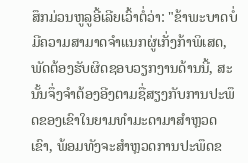ສຶກມ່ວນຫູລູອີ້ເລີຍເວົ້າຕໍ່ວ່າ: "ຂ້າພະບາດບໍ່ມີຄວາມສາມາດຈຳແນກຜູ່ເກັ່ງກ້າພິເສດ, ພັດຕ້ອງຮັບຜິດຊອບວຽກງານດ້ານນີ້, ສະນັ້ນຈຶ່ງຈຳຕ້ອງອີງຕາມຊື່ສຽງກັບການປະພຶດຂອງເຂົາໃນຍາມທຳມະດາມາສຳຫຼວດເຂົາ, ພ້ອມທັງຈະສຳຫຼວດການປະພຶດຂ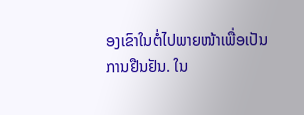ອງເຂົາໃນຕໍ່ໄປພາຍໜ້າເພື່ອເປັນການຢືນຢັນ. ໃນ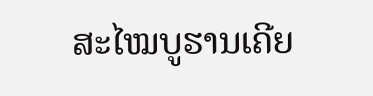ສະໄໝບູຮານເຄີຍ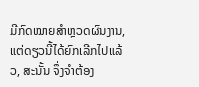ມີກົດໝາຍສຳຫຼວດຜົນງານ, ແຕ່ດຽວນີ້ໄດ້ຍົກເລີກໄປແລ້ວ, ສະນັ້ນ ຈຶ່ງຈຳຕ້ອງ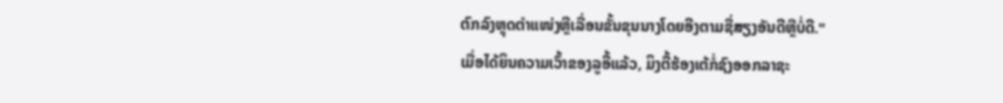ຕົກລົງຫຼຸດຕຳແໜ່ງຫຼືເລື່ອນຂັ້ນຂຸນນາງໂດຍອີງຕາມຊື່ສຽງອັນດີຫຼືບໍ່ດີ."
ເມື່ອໄດ້ຍິນຄວາມເວົ້າຂອງລູອີ້ແລ້ວ, ມິງຕີ້ຮ້ອງເຕ້ກໍ່ຊົງອອກລາຊະ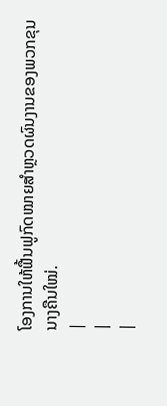ໂອງການໃຫ້ຟື້ນຟູກົດໝາຍສຳຫຼວດຜົນງານຂອງພວກຂຸນນາງຄືນໃໝ່.
|
|
|